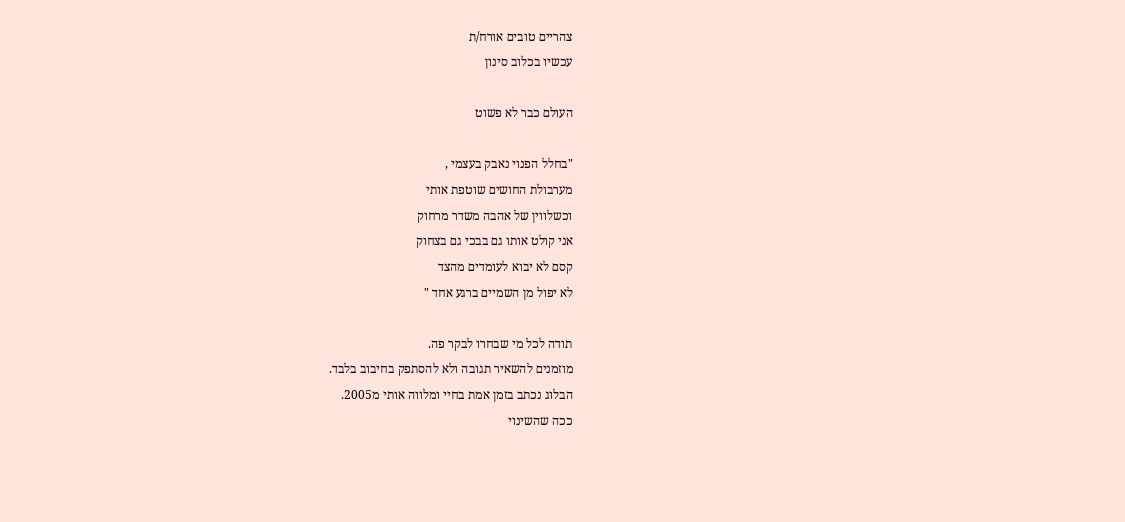צהריים טובים אורח/ת
עכשיו בכלוב סינון

העולם כבר לא פשוט

"בחלל הפנוי נאבק בעצמי ,
מערבולת החושים שוטפת אותי
וכשלווין של אהבה משדר מרחוק
אני קולט אותו גם בבכי גם בצחוק
קסם לא יבוא לעומדים מהצד
לא יפול מן השמיים ברגע אחד "

תודה לכל מי שבחרו לבקר פה.
מוזמנים להשאיר תגובה ולא להסתפק בחיבוב בלבד.
הבלוג נכתב בזמן אמת בחיי ומלווה אותי מ2005.
ככה שהשינוי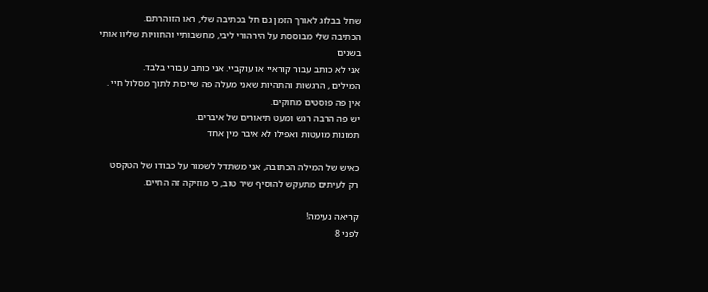שחל בבלוג לאורך הזמן גם חל בכתיבה שלי, ראו הזוהרתם.
הכתיבה שלי מבוססת על הירהורי ליבי, מחשבותיי והחוויות שליוו אותי בשנים
אני לא כותב עבור קוראיי או עוקביי. אני כותב עבורי בלבד.
המילים , הרגשות והתהיות שאני מעלה פה שייכות לתוך מסלול חיי .
אין פה פוסטים מחוקים.
יש פה הרבה רגש ומעט תיאורים של איברים.
תמונות מועטות ואפילו לא איבר מין אחד

כאיש של המילה הכתובה, אני משתדל לשמור על כבודו של הטקסט
רק לעיתים מתעקש להוסיף שיר טוב, כי מוזיקה זה החיים.

קריאה נעימה!
לפני 8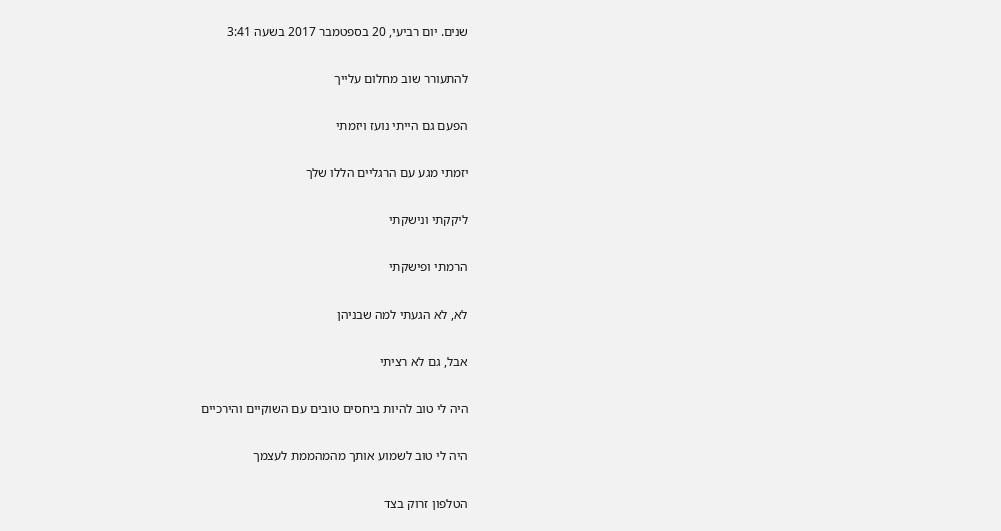שנים. יום רביעי, 20 בספטמבר 2017 בשעה 3:41

להתעורר שוב מחלום עלייך

הפעם גם הייתי נועז ויזמתי

יזמתי מגע עם הרגליים הללו שלך

ליקקתי ונישקתי

הרמתי ופישקתי

לא, לא הגעתי למה שבניהן

אבל, גם לא רציתי

היה לי טוב להיות ביחסים טובים עם השוקיים והירכיים

היה לי טוב לשמוע אותך מהמהממת לעצמך

הטלפון זרוק בצד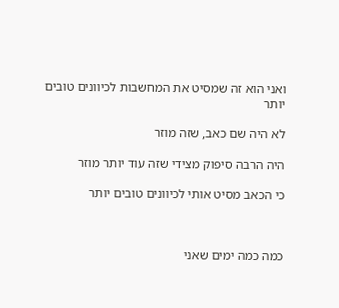ואני הוא זה שמסיט את המחשבות לכיוונים טובים יותר

לא היה שם כאב, שזה מוזר

היה הרבה סיפוק מצידי שזה עוד יותר מוזר

כי הכאב מסיט אותי לכיוונים טובים יותר



כמה כמה ימים שאני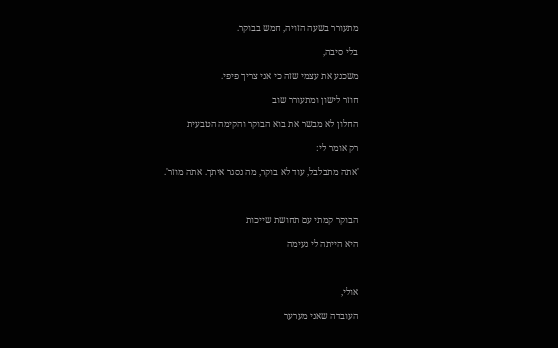מתעורר בשעה הזויה, חמש בבוקר.

בלי סיבה,

משכנע את עצמי שזה כי אני צריך פיפי.

חוזר לישון ומתעורר שוב

החלון לא מבשר את בוא הבוקר והקימה הטבעית

רק אומר לי:

'אתה מתבלבל, עוד לא בוקר, מה נסגר איתך. אתה מוזר'.



הבוקר קמתי עם תחושת שייכות

היא הייתה לי נעימה



אולי,

העובדה שאני מערער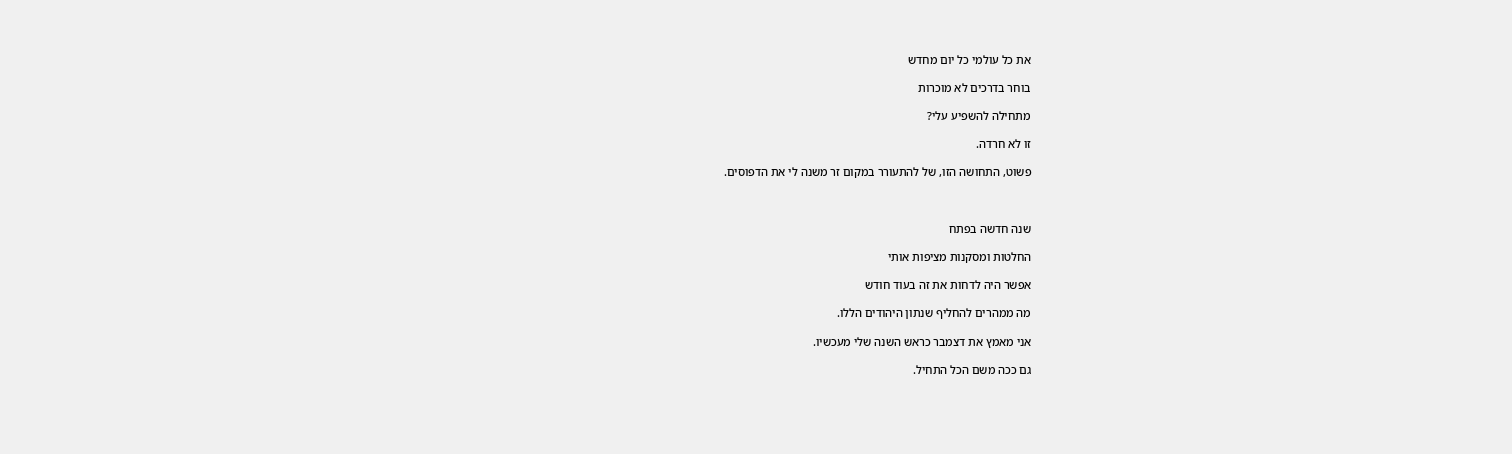את כל עולמי כל יום מחדש

בוחר בדרכים לא מוכרות

מתחילה להשפיע עלי?

זו לא חרדה.

פשוט, התחושה הזו, של להתעורר במקום זר משנה לי את הדפוסים.



שנה חדשה בפתח

החלטות ומסקנות מציפות אותי

אפשר היה לדחות את זה בעוד חודש

מה ממהרים להחליף שנתון היהודים הללו.

אני מאמץ את דצמבר כראש השנה שלי מעכשיו.

גם ככה משם הכל התחיל.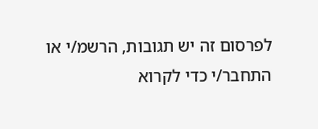לפרסום זה יש תגובות, הרשמ/י או התחבר/י כדי לקרוא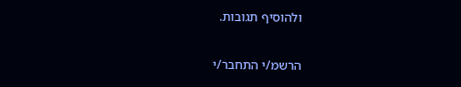ולהוסיף תגובות.

הרשמ/י התחבר/י